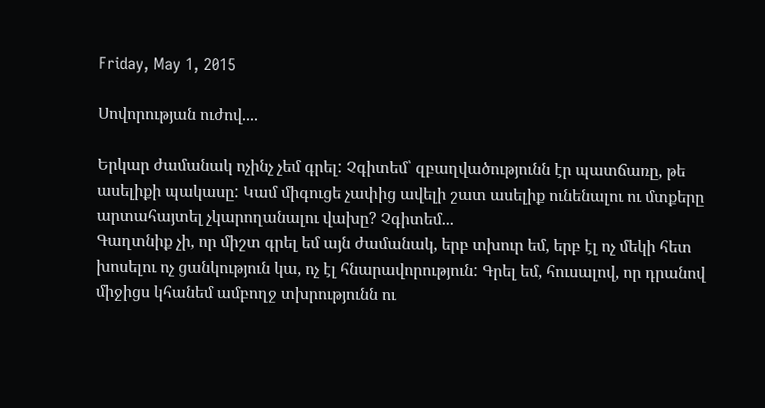Friday, May 1, 2015

Սովորության ուժով....

Երկար ժամանակ ոչինչ չեմ գրել: Չգիտեմ՝ զբաղվածությունն էր պատճառը, թե ասելիքի պակասը: Կամ միգուցե չափից ավելի շատ ասելիք ունենալու ու մտքերը արտահայտել չկարողանալու վախը? Չգիտեմ...
Գաղտնիք չի, որ միշտ գրել եմ այն ժամանակ, երբ տխուր եմ, երբ էլ ոչ մեկի հետ խոսելու ոչ ցանկություն կա, ոչ էլ հնարավորություն: Գրել եմ, հուսալով, որ դրանով միջիցս կհանեմ ամբողջ տխրությունն ու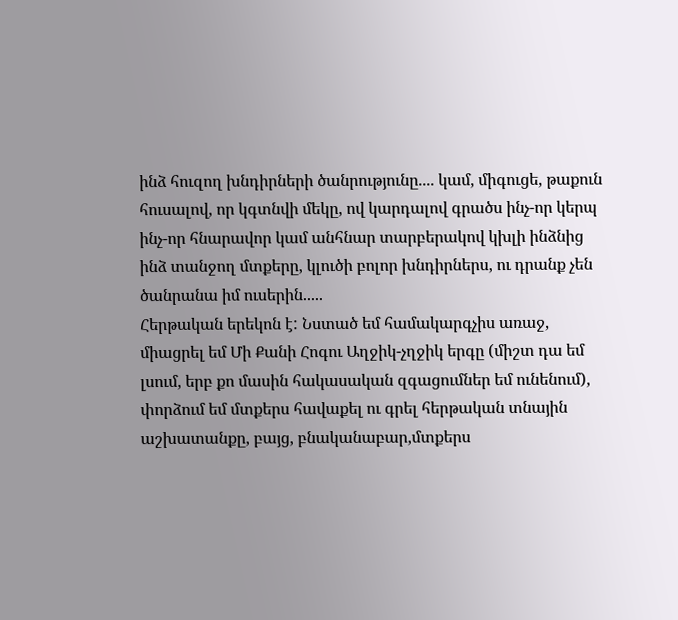ինձ հուզող խնդիրների ծանրությունը.... կամ, միգուցե, թաքուն հուսալով, որ կգտնվի մեկը, ով կարդալով գրածս ինչ-որ կերպ ինչ-որ հնարավոր կամ անհնար տարբերակով կխլի ինձնից ինձ տանջող մտքերը, կլուծի բոլոր խնդիրներս, ու դրանք չեն ծանրանա իմ ուսերին.....
Հերթական երեկոն է: Նստած եմ համակարգչիս առաջ, միացրել եմ Մի Քանի Հոգու Աղջիկ-չղջիկ երգը (միշտ դա եմ լսում, երբ քո մասին հակասական զգացումներ եմ ունենում), փորձում եմ մտքերս հավաքել ու գրել հերթական տնային աշխատանքը, բայց, բնականաբար,մտքերս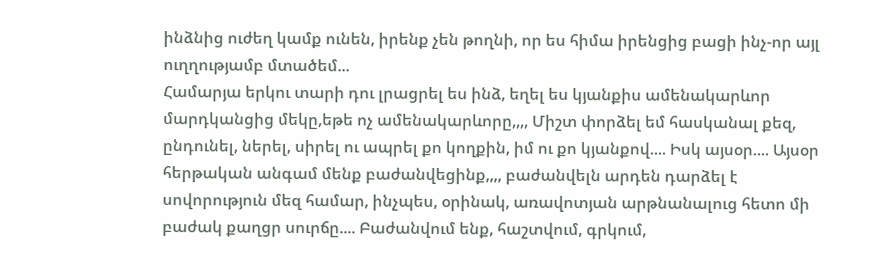ինձնից ուժեղ կամք ունեն, իրենք չեն թողնի, որ ես հիմա իրենցից բացի ինչ-որ այլ ուղղությամբ մտածեմ...
Համարյա երկու տարի դու լրացրել ես ինձ, եղել ես կյանքիս ամենակարևոր մարդկանցից մեկը,եթե ոչ ամենակարևորը,,,, Միշտ փորձել եմ հասկանալ քեզ, ընդունել, ներել, սիրել ու ապրել քո կողքին, իմ ու քո կյանքով.... Իսկ այսօր.... Այսօր հերթական անգամ մենք բաժանվեցինք,,,, բաժանվելն արդեն դարձել է սովորություն մեզ համար, ինչպես, օրինակ, առավոտյան արթնանալուց հետո մի բաժակ քաղցր սուրճը.... Բաժանվում ենք, հաշտվում, գրկում,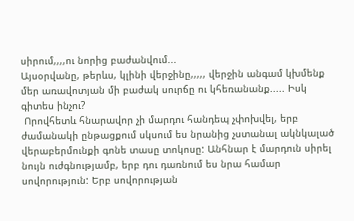սիրում,,,,ու նորից բաժանվում...
Այսօրվանը, թերևս, կլինի վերջինը,,,,, վերջին անգամ կխմենք մեր առավոտյան մի բաժակ սուրճը ու կհեռանանք..... Իսկ գիտես ինչու?
 Որովհետև հնարավոր չի մարդու հանդեպ չփոխվել, երբ ժամանակի ընթացքում սկսում ես նրանից չստանալ ակնկալած վերաբերմունքի գոնե տասը տոկոսը: Անհնար է մարդուն սիրել նույն ուժգնությամբ, երբ դու դառնում ես նրա համար սովորություն: Երբ սովորության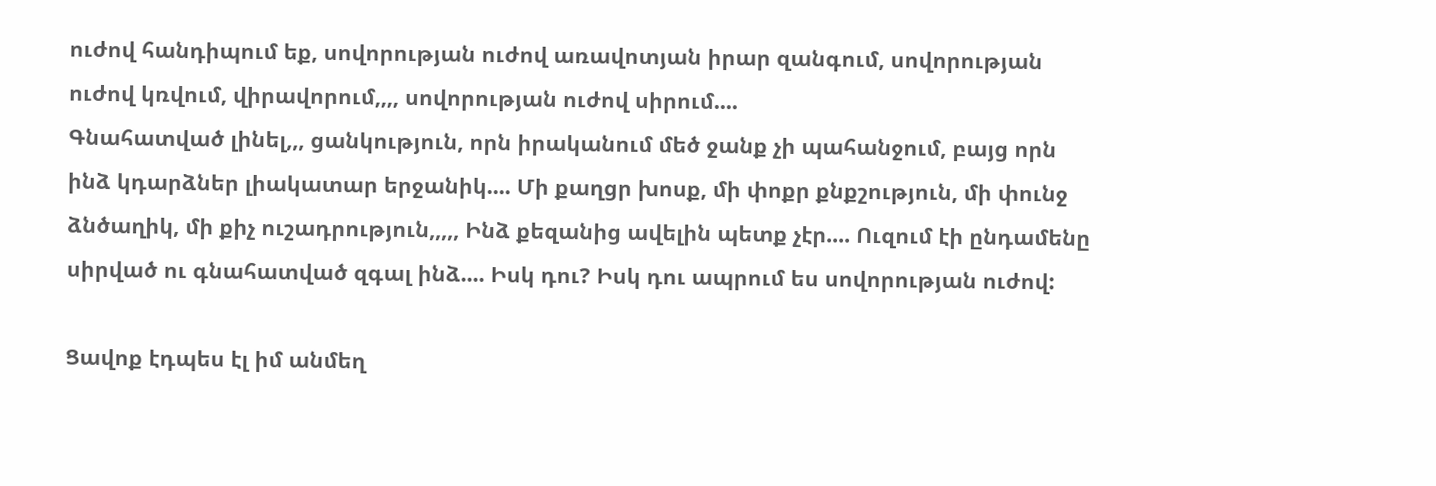ուժով հանդիպում եք, սովորության ուժով առավոտյան իրար զանգում, սովորության ուժով կռվում, վիրավորում,,,, սովորության ուժով սիրում....
Գնահատված լինել,,, ցանկություն, որն իրականում մեծ ջանք չի պահանջում, բայց որն ինձ կդարձներ լիակատար երջանիկ.... Մի քաղցր խոսք, մի փոքր քնքշություն, մի փունջ ձնծաղիկ, մի քիչ ուշադրություն,,,,, Ինձ քեզանից ավելին պետք չէր.... Ուզում էի ընդամենը սիրված ու գնահատված զգալ ինձ.... Իսկ դու? Իսկ դու ապրում ես սովորության ուժով:

Ցավոք էդպես էլ իմ անմեղ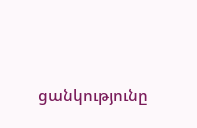ցանկությունը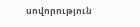սովորություն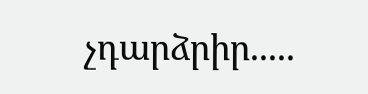չդարձրիր.....